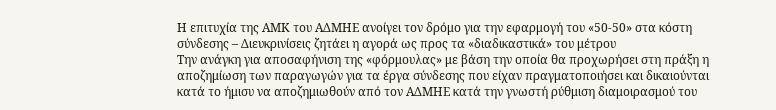Η επιτυχία της ΑΜΚ του ΑΔΜΗΕ ανοίγει τον δρόμο για την εφαρμογή του «50-50» στα κόστη σύνδεσης – Διευκρινίσεις ζητάει η αγορά ως προς τα «διαδικαστικά» του μέτρου
Την ανάγκη για αποσαφήνιση της «φόρμουλας» με βάση την οποία θα προχωρήσει στη πράξη η αποζημίωση των παραγωγών για τα έργα σύνδεσης που είχαν πραγματοποιήσει και δικαιούνται κατά το ήμισυ να αποζημιωθούν από τον ΑΔΜΗΕ κατά την γνωστή ρύθμιση διαμοιρασμού του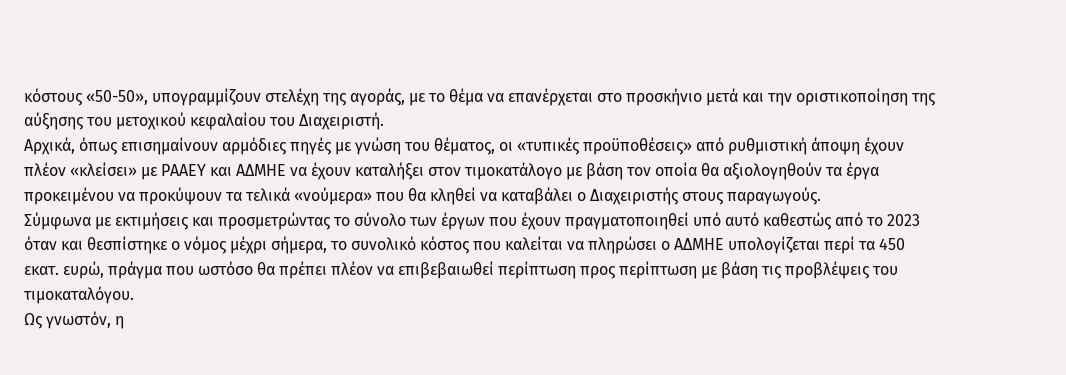κόστους «50-50», υπογραμμίζουν στελέχη της αγοράς, με το θέμα να επανέρχεται στο προσκήνιο μετά και την οριστικοποίηση της αύξησης του μετοχικού κεφαλαίου του Διαχειριστή.
Αρχικά, όπως επισημαίνουν αρμόδιες πηγές με γνώση του θέματος, οι «τυπικές προϋποθέσεις» από ρυθμιστική άποψη έχουν πλέον «κλείσει» με ΡΑΑΕΥ και ΑΔΜΗΕ να έχουν καταλήξει στον τιμοκατάλογο με βάση τον οποία θα αξιολογηθούν τα έργα προκειμένου να προκύψουν τα τελικά «νούμερα» που θα κληθεί να καταβάλει ο Διαχειριστής στους παραγωγούς.
Σύμφωνα με εκτιμήσεις και προσμετρώντας το σύνολο των έργων που έχουν πραγματοποιηθεί υπό αυτό καθεστώς από το 2023 όταν και θεσπίστηκε ο νόμος μέχρι σήμερα, το συνολικό κόστος που καλείται να πληρώσει ο ΑΔΜΗΕ υπολογίζεται περί τα 450 εκατ. ευρώ, πράγμα που ωστόσο θα πρέπει πλέον να επιβεβαιωθεί περίπτωση προς περίπτωση με βάση τις προβλέψεις του τιμοκαταλόγου.
Ως γνωστόν, η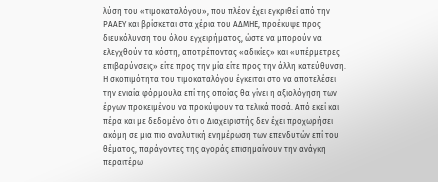λύση του «τιμοκαταλόγου», που πλέον έχει εγκριθεί από την ΡΑΑΕΥ και βρίσκεται στα χέρια του ΑΔΜΗΕ, προέκυψε προς διευκόλυνση του όλου εγχειρήματος, ώστε να μπορούν να ελεγχθούν τα κόστη, αποτρέποντας «αδικίες» και «υπέρμετρες επιβαρύνσεις» είτε προς την μία είτε προς την άλλη κατεύθυνση.
Η σκοπιμότητα του τιμοκαταλόγου έγκειται στο να αποτελέσει την ενιαία φόρμουλα επί της οποίας θα γίνει η αξιολόγηση των έργων προκειμένου να προκύψουν τα τελικά ποσά. Από εκεί και πέρα και με δεδομένο ότι ο Διαχειριστής δεν έχει προχωρήσει ακόμη σε μια πιο αναλυτική ενημέρωση των επενδυτών επί του θέματος, παράγοντες της αγοράς επισημαίνουν την ανάγκη περαιτέρω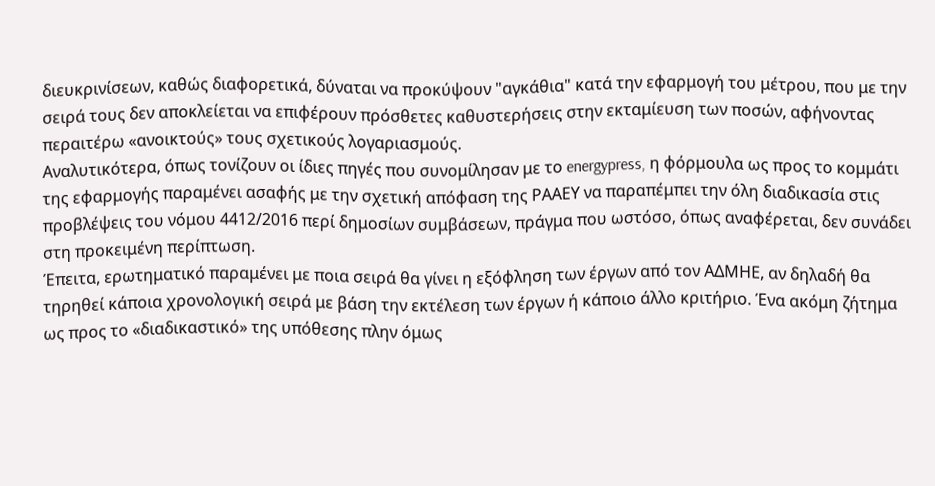διευκρινίσεων, καθώς διαφορετικά, δύναται να προκύψουν "αγκάθια" κατά την εφαρμογή του μέτρου, που με την σειρά τους δεν αποκλείεται να επιφέρουν πρόσθετες καθυστερήσεις στην εκταμίευση των ποσών, αφήνοντας περαιτέρω «ανοικτούς» τους σχετικούς λογαριασμούς.
Αναλυτικότερα, όπως τονίζουν οι ίδιες πηγές που συνομίλησαν με το energypress, η φόρμουλα ως προς το κομμάτι της εφαρμογής παραμένει ασαφής με την σχετική απόφαση της ΡΑΑΕΥ να παραπέμπει την όλη διαδικασία στις προβλέψεις του νόμου 4412/2016 περί δημοσίων συμβάσεων, πράγμα που ωστόσο, όπως αναφέρεται, δεν συνάδει στη προκειμένη περίπτωση.
Έπειτα, ερωτηματικό παραμένει με ποια σειρά θα γίνει η εξόφληση των έργων από τον ΑΔΜΗΕ, αν δηλαδή θα τηρηθεί κάποια χρονολογική σειρά με βάση την εκτέλεση των έργων ή κάποιο άλλο κριτήριο. Ένα ακόμη ζήτημα ως προς το «διαδικαστικό» της υπόθεσης πλην όμως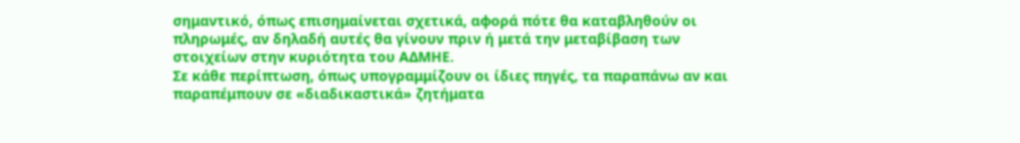σημαντικό, όπως επισημαίνεται σχετικά, αφορά πότε θα καταβληθούν οι πληρωμές, αν δηλαδή αυτές θα γίνουν πριν ή μετά την μεταβίβαση των στοιχείων στην κυριότητα του ΑΔΜΗΕ.
Σε κάθε περίπτωση, όπως υπογραμμίζουν οι ίδιες πηγές, τα παραπάνω αν και παραπέμπουν σε «διαδικαστικά» ζητήματα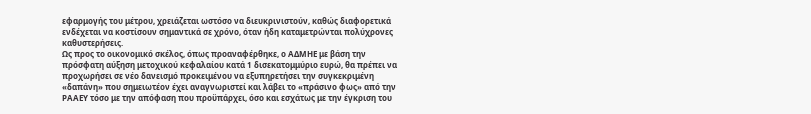εφαρμογής του μέτρου, χρειάζεται ωστόσο να διευκρινιστούν, καθώς διαφορετικά ενδέχεται να κοστίσουν σημαντικά σε χρόνο, όταν ήδη καταμετρώνται πολύχρονες καθυστερήσεις.
Ως προς το οικονομικό σκέλος, όπως προαναφέρθηκε, ο ΑΔΜΗΕ με βάση την πρόσφατη αύξηση μετοχικού κεφαλαίου κατά 1 δισεκατομμύριο ευρώ, θα πρέπει να προχωρήσει σε νέο δανεισμό προκειμένου να εξυπηρετήσει την συγκεκριμένη «δαπάνη» που σημειωτέον έχει αναγνωριστεί και λάβει το «πράσινο φως» από την ΡΑΑΕΥ τόσο με την απόφαση που προϋπάρχει, όσο και εσχάτως με την έγκριση του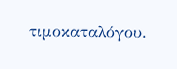τιμοκαταλόγου.